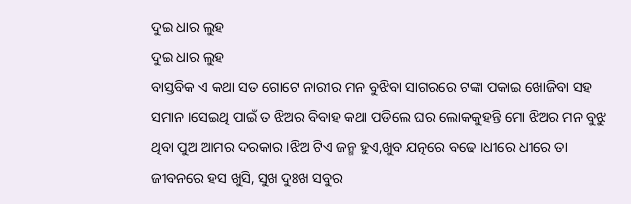ଦୁଇ ଧାର ଲୁହ
ଦୁଇ ଧାର ଲୁହ
ବାସ୍ତବିକ ଏ କଥା ସତ ଗୋଟେ ନାରୀର ମନ ବୁଝିବା ସାଗରରେ ଟଙ୍କା ପକାଇ ଖୋଜିବା ସହ ସମାନ ।ସେଇଥି ପାଇଁ ତ ଝିଅର ବିବାହ କଥା ପଡିଲେ ଘର ଲୋକକୁହନ୍ତି ମୋ ଝିଅର ମନ ବୁଝୁ ଥିବା ପୁଅ ଆମର ଦରକାର ।ଝିଅ ଟିଏ ଜନ୍ମ ହୁଏ,ଖୁବ ଯତ୍ନରେ ବଢେ ।ଧୀରେ ଧୀରେ ତା ଜୀବନରେ ହସ ଖୁସି, ସୁଖ ଦୁଃଖ ସବୁର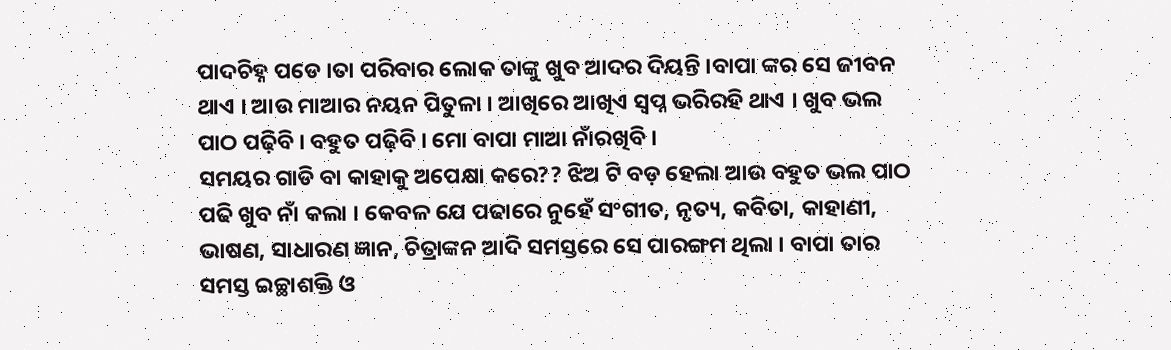ପାଦଚିହ୍ନ ପଡେ ।ତା ପରିବାର ଲୋକ ତାଙ୍କୁ ଖୁବ ଆଦର ଦିୟନ୍ତି ।ବାପା ଙ୍କର ସେ ଜୀବନ ଥାଏ । ଆଉ ମାଆର ନୟନ ପିତୁଳା । ଆଖିରେ ଆଖିଏ ସ୍ବପ୍ନ ଭରିରହି ଥାଏ । ଖୁବ ଭଲ ପାଠ ପଢ଼ିବି । ବହୁତ ପଢ଼ିବି । ମୋ ବାପା ମାଆ ନାଁରଖିବି ।
ସମୟର ଗାଡି ବା କାହାକୁ ଅପେକ୍ଷା କରେ?? ଝିଅ ଟି ବଡ଼ ହେଲା ଆଉ ବହୁତ ଭଲ ପାଠ ପଢି ଖୁବ ନାଁ କଲା । କେବଳ ଯେ ପଢାରେ ନୁହେଁ ସଂଗୀତ, ନୃତ୍ୟ, କବିତା, କାହାଣୀ, ଭାଷଣ, ସାଧାରଣ ଜ୍ଞାନ, ଚିତ୍ରାଙ୍କନ ଆଦି ସମସ୍ତରେ ସେ ପାରଙ୍ଗମ ଥିଲା । ବାପା ତାର ସମସ୍ତ ଇଚ୍ଛାଶକ୍ତି ଓ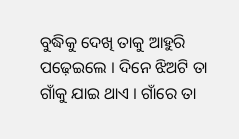ବୁଦ୍ଧିକୁ ଦେଖି ତାକୁ ଆହୁରି ପଢ଼େଇଲେ । ଦିନେ ଝିଅଟି ତା ଗାଁକୁ ଯାଇ ଥାଏ । ଗାଁରେ ତା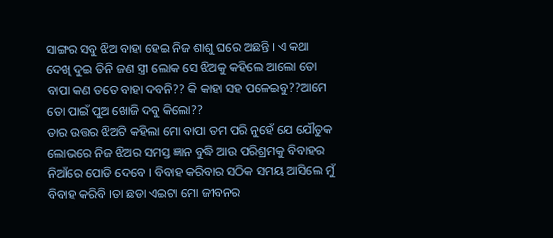ସାଙ୍ଗର ସବୁ ଝିଅ ବାହା ହେଇ ନିଜ ଶାଶୁ ଘରେ ଅଛନ୍ତି । ଏ କଥା ଦେଖି ଦୁଇ ତିନି ଜଣ ସ୍ତ୍ରୀ ଲୋକ ସେ ଝିଅକୁ କହିଲେ ଆଲୋ ତୋ ବାପା କଣ ତତେ ବାହା ଦବନି?? କି କାହା ସହ ପଳେଇବୁ??ଆମେ ତୋ ପାଇଁ ପୁଅ ଖୋଜି ଦବୁ କିଲୋ??
ତାର ଉତ୍ତର ଝିଅଟି କହିଲା ମୋ ବାପା ତମ ପରି ନୁହେଁ ଯେ ଯୌତୁକ ଲୋଭରେ ନିଜ ଝିଅର ସମସ୍ତ ଜ୍ଞାନ ବୁଦ୍ଧି ଆଉ ପରିଶ୍ରମକୁ ବିବାହର ନିଆଁରେ ପୋଡି ଦେବେ । ବିବାହ କରିବାର ସଠିକ ସମୟ ଆସିଲେ ମୁଁ ବିବାହ କରିବି ।ତା ଛଡା ଏଇଟା ମୋ ଜୀବନର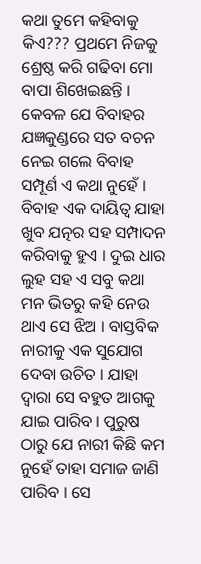କଥା ତୁମେ କହିବାକୁ କିଏ??? ପ୍ରଥମେ ନିଜକୁ ଶ୍ରେଷ୍ଠ କରି ଗଢିବା ମୋ ବାପା ଶିଖେଇଛନ୍ତି । କେବଳ ଯେ ବିବାହର ଯଜ୍ଞକୁଣ୍ଡରେ ସତ ବଚନ ନେଇ ଗଲେ ବିବାହ ସମ୍ପୂର୍ଣ ଏ କଥା ନୁହେଁ । ବିବାହ ଏକ ଦାୟିତ୍ୱ ଯାହା ଖୁବ ଯତ୍ନର ସହ ସମ୍ପାଦନ କରିବାକୁ ହୁଏ । ଦୁଇ ଧାର ଲୁହ ସହ ଏ ସବୁ କଥା ମନ ଭିତରୁ କହି ନେଉ ଥାଏ ସେ ଝିଅ । ବାସ୍ତବିକ ନାରୀକୁ ଏକ ସୁଯୋଗ ଦେବା ଉଚିତ । ଯାହା ଦ୍ଵାରା ସେ ବହୁତ ଆଗକୁ ଯାଇ ପାରିବ । ପୁରୁଷ ଠାରୁ ଯେ ନାରୀ କିଛି କମ ନୁହେଁ ତାହା ସମାଜ ଜାଣି ପାରିବ । ସେ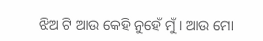ଝିଅ ଟି ଆଉ କେହି ନୁହେଁ ମୁଁ । ଆଉ ମୋ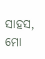ସାହସ, ମୋ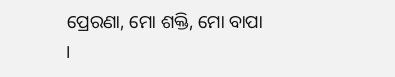ପ୍ରେରଣା, ମୋ ଶକ୍ତି, ମୋ ବାପା ।